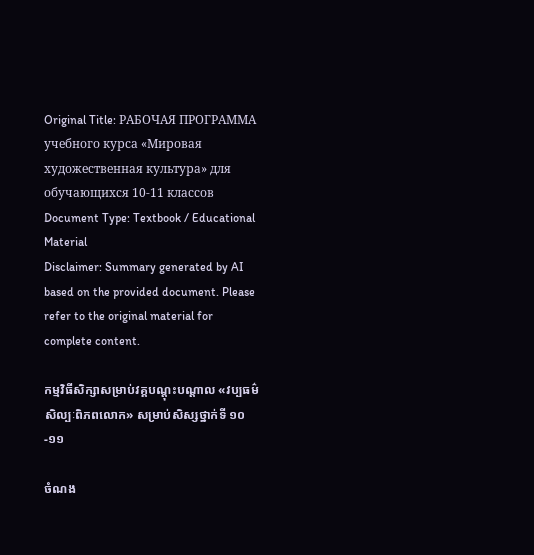Original Title: РАБОЧАЯ ПРОГРАММА учебного курса «Мировая художественная культура» для обучающихся 10-11 классов
Document Type: Textbook / Educational Material
Disclaimer: Summary generated by AI based on the provided document. Please refer to the original material for complete content.

កម្មវិធីសិក្សាសម្រាប់វគ្គបណ្តុះបណ្តាល «វប្បធម៌សិល្បៈពិភពលោក» សម្រាប់សិស្សថ្នាក់ទី ១០-១១

ចំណង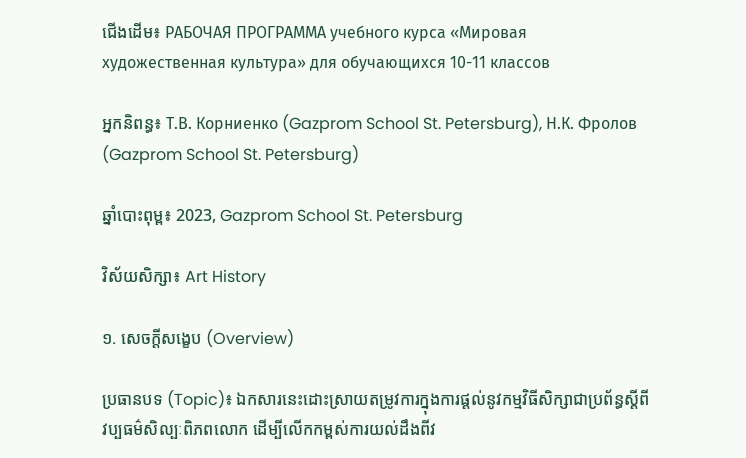ជើងដើម៖ РАБОЧАЯ ПРОГРАММА учебного курса «Мировая художественная культура» для обучающихся 10-11 классов

អ្នកនិពន្ធ៖ Т.В. Корниенко (Gazprom School St. Petersburg), Н.К. Фролов (Gazprom School St. Petersburg)

ឆ្នាំបោះពុម្ព៖ 2023, Gazprom School St. Petersburg

វិស័យសិក្សា៖ Art History

១. សេចក្តីសង្ខេប (Overview)

ប្រធានបទ (Topic)៖ ឯកសារនេះដោះស្រាយតម្រូវការក្នុងការផ្តល់នូវកម្មវិធីសិក្សាជាប្រព័ន្ធស្តីពីវប្បធម៌សិល្បៈពិភពលោក ដើម្បីលើកកម្ពស់ការយល់ដឹងពីវ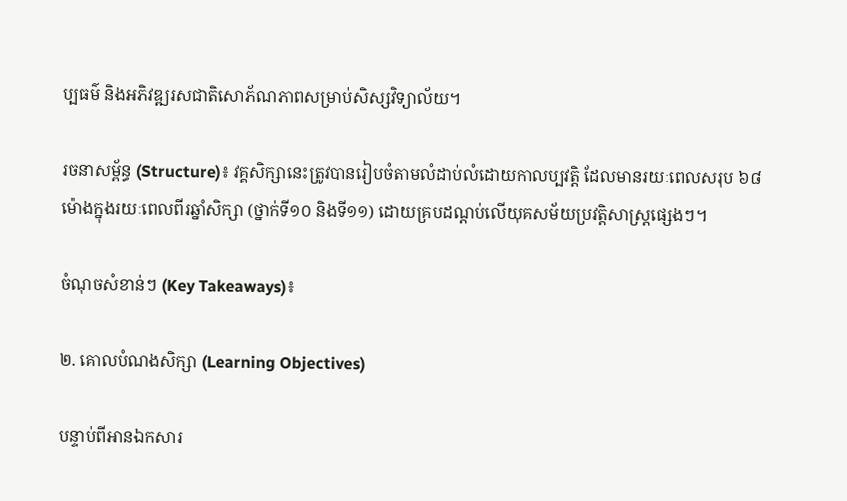ប្បធម៌ និងអភិវឌ្ឍរសជាតិសោភ័ណភាពសម្រាប់សិស្សវិទ្យាល័យ។

រចនាសម្ព័ន្ធ (Structure)៖ វគ្គសិក្សានេះត្រូវបានរៀបចំតាមលំដាប់លំដោយកាលប្បវត្តិ ដែលមានរយៈពេលសរុប ៦៨ ម៉ោងក្នុងរយៈពេលពីរឆ្នាំសិក្សា (ថ្នាក់ទី១០ និងទី១១) ដោយគ្របដណ្តប់លើយុគសម័យប្រវត្តិសាស្ត្រផ្សេងៗ។

ចំណុចសំខាន់ៗ (Key Takeaways)៖

២. គោលបំណងសិក្សា (Learning Objectives)

បន្ទាប់ពីអានឯកសារ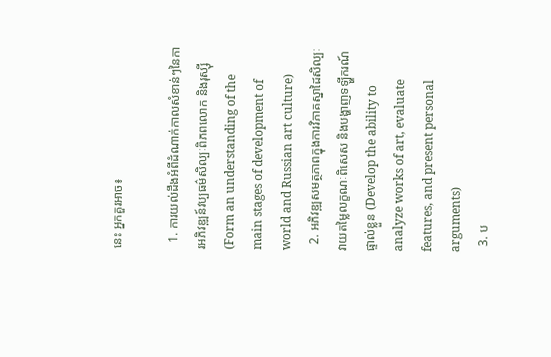នេះ អ្នកគួរអាច៖

  1. ការយល់ដឹងអំពីដំណាក់កាលសំខាន់ៗនៃការអភិវឌ្ឍន៍វប្បធម៌សិល្បៈពិភពលោក និងរុស្ស៊ី (Form an understanding of the main stages of development of world and Russian art culture)
  2. អភិវឌ្ឍសមត្ថភាពក្នុងការវិភាគស្នាដៃសិល្បៈ វាយតម្លៃលក្ខណៈពិសេស និងបង្ហាញទឡ្ហីករណ៍ផ្ទាល់ខ្លួន (Develop the ability to analyze works of art, evaluate features, and present personal arguments)
  3. ប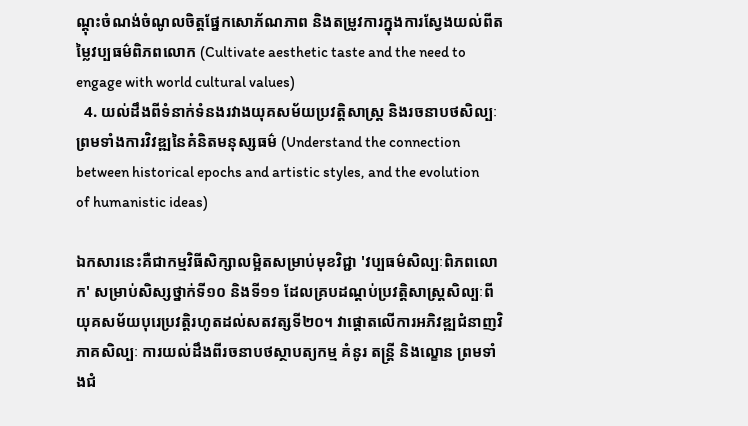ណ្តុះចំណង់ចំណូលចិត្តផ្នែកសោភ័ណភាព និងតម្រូវការក្នុងការស្វែងយល់ពីតម្លៃវប្បធម៌ពិភពលោក (Cultivate aesthetic taste and the need to engage with world cultural values)
  4. យល់ដឹងពីទំនាក់ទំនងរវាងយុគសម័យប្រវត្តិសាស្ត្រ និងរចនាបថសិល្បៈ ព្រមទាំងការវិវឌ្ឍនៃគំនិតមនុស្សធម៌ (Understand the connection between historical epochs and artistic styles, and the evolution of humanistic ideas)

ឯកសារនេះគឺជាកម្មវិធីសិក្សាលម្អិតសម្រាប់មុខវិជ្ជា 'វប្បធម៌សិល្បៈពិភពលោក' សម្រាប់សិស្សថ្នាក់ទី១០ និងទី១១ ដែលគ្របដណ្តប់ប្រវត្តិសាស្ត្រសិល្បៈពីយុគសម័យបុរេប្រវត្តិរហូតដល់សតវត្សទី២០។ វាផ្តោតលើការអភិវឌ្ឍជំនាញវិភាគសិល្បៈ ការយល់ដឹងពីរចនាបថស្ថាបត្យកម្ម គំនូរ តន្ត្រី និងល្ខោន ព្រមទាំងជំ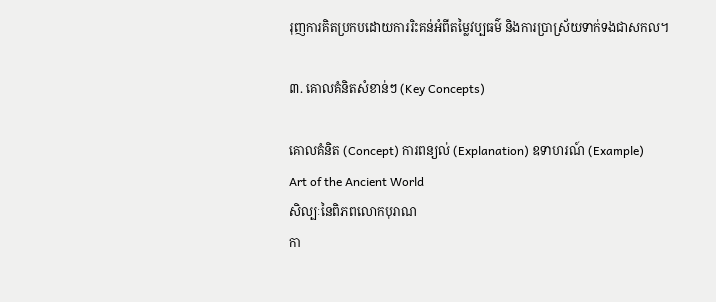រុញការគិតប្រកបដោយការរិះគន់អំពីតម្លៃវប្បធម៌ និងការប្រាស្រ័យទាក់ទងជាសកល។

៣. គោលគំនិតសំខាន់ៗ (Key Concepts)

គោលគំនិត (Concept) ការពន្យល់ (Explanation) ឧទាហរណ៍ (Example)
Art of the Ancient World
សិល្បៈនៃពិភពលោកបុរាណ
កា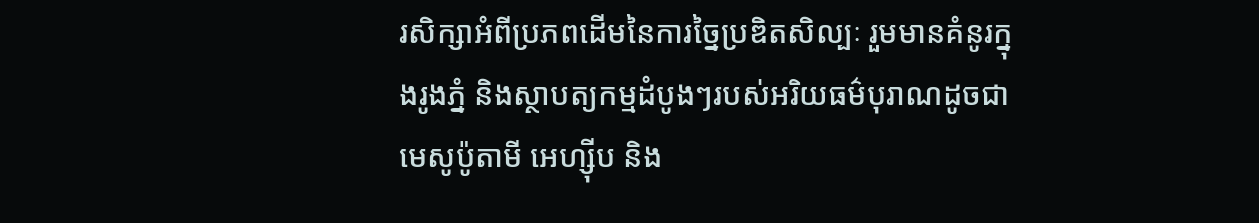រសិក្សាអំពីប្រភពដើមនៃការច្នៃប្រឌិតសិល្បៈ រួមមានគំនូរក្នុងរូងភ្នំ និងស្ថាបត្យកម្មដំបូងៗរបស់អរិយធម៌បុរាណដូចជាមេសូប៉ូតាមី អេហ្ស៊ីប និង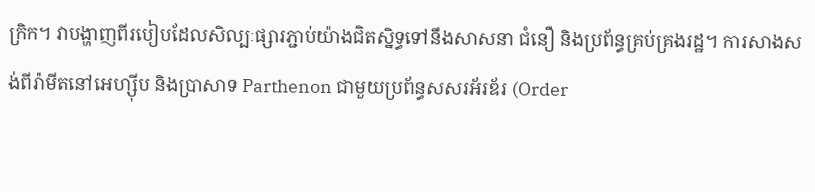ក្រិក។ វាបង្ហាញពីរបៀបដែលសិល្បៈផ្សារភ្ជាប់យ៉ាងជិតស្និទ្ធទៅនឹងសាសនា ជំនឿ និងប្រព័ន្ធគ្រប់គ្រងរដ្ឋ។ ការសាងសង់ពីរ៉ាមីតនៅអេហ្ស៊ីប និងប្រាសាទ Parthenon ជាមួយប្រព័ន្ធសសរអ័រឌ័រ (Order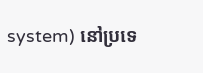system) នៅប្រទេ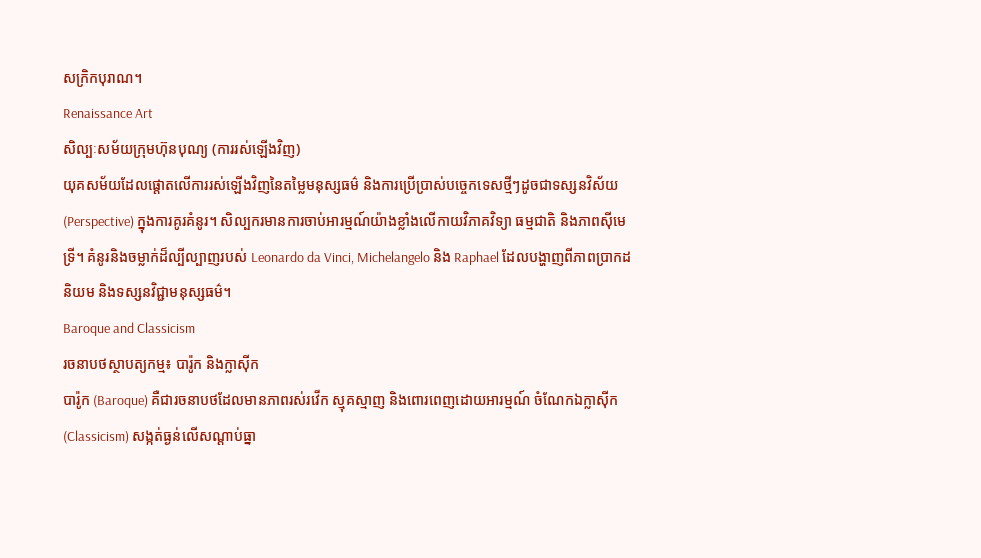សក្រិកបុរាណ។
Renaissance Art
សិល្បៈសម័យក្រុមហ៊ុនបុណ្យ (ការរស់ឡើងវិញ)
យុគសម័យដែលផ្តោតលើការរស់ឡើងវិញនៃតម្លៃមនុស្សធម៌ និងការប្រើប្រាស់បច្ចេកទេសថ្មីៗដូចជាទស្សនវិស័យ (Perspective) ក្នុងការគូរគំនូរ។ សិល្បករមានការចាប់អារម្មណ៍យ៉ាងខ្លាំងលើកាយវិភាគវិទ្យា ធម្មជាតិ និងភាពស៊ីមេទ្រី។ គំនូរនិងចម្លាក់ដ៏ល្បីល្បាញរបស់ Leonardo da Vinci, Michelangelo និង Raphael ដែលបង្ហាញពីភាពប្រាកដនិយម និងទស្សនវិជ្ជាមនុស្សធម៌។
Baroque and Classicism
រចនាបថស្ថាបត្យកម្ម៖ បារ៉ូក និងក្លាស៊ីក
បារ៉ូក (Baroque) គឺជារចនាបថដែលមានភាពរស់រវើក ស្មុគស្មាញ និងពោរពេញដោយអារម្មណ៍ ចំណែកឯក្លាស៊ីក (Classicism) សង្កត់ធ្ងន់លើសណ្តាប់ធ្នា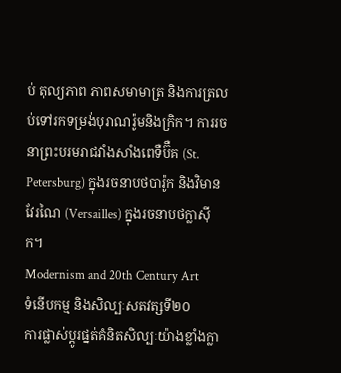ប់ តុល្យភាព ភាពសមាមាត្រ និងការត្រលប់ទៅរកទម្រង់បុរាណរ៉ូមនិងក្រិក។ ការរចនាព្រះបរមរាជវាំងសាំងពេទឺប៊ឺគ (St. Petersburg) ក្នុងរចនាបថបារ៉ូក និងវិមានវែរណៃ (Versailles) ក្នុងរចនាបថក្លាស៊ីក។
Modernism and 20th Century Art
ទំនើបកម្ម និងសិល្បៈសតវត្សទី២០
ការផ្លាស់ប្តូរផ្នត់គំនិតសិល្បៈយ៉ាងខ្លាំងក្លា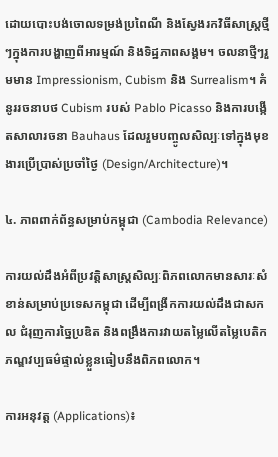ដោយបោះបង់ចោលទម្រង់ប្រពៃណី និងស្វែងរកវិធីសាស្រ្តថ្មីៗក្នុងការបង្ហាញពីអារម្មណ៍ និងទិដ្ឋភាពសង្គម។ ចលនាថ្មីៗរួមមាន Impressionism, Cubism និង Surrealism។ គំនូររចនាបថ Cubism របស់ Pablo Picasso និងការបង្កើតសាលារចនា Bauhaus ដែលរួមបញ្ចូលសិល្បៈទៅក្នុងមុខងារប្រើប្រាស់ប្រចាំថ្ងៃ (Design/Architecture)។

៤. ភាពពាក់ព័ន្ធសម្រាប់កម្ពុជា (Cambodia Relevance)

ការយល់ដឹងអំពីប្រវត្តិសាស្រ្តសិល្បៈពិភពលោកមានសារៈសំខាន់សម្រាប់ប្រទេសកម្ពុជា ដើម្បីពង្រីកការយល់ដឹងជាសកល ជំរុញការច្នៃប្រឌិត និងពង្រឹងការវាយតម្លៃលើតម្លៃបេតិកភណ្ឌវប្បធម៌ផ្ទាល់ខ្លួនធៀបនឹងពិភពលោក។

ការអនុវត្ត (Applications)៖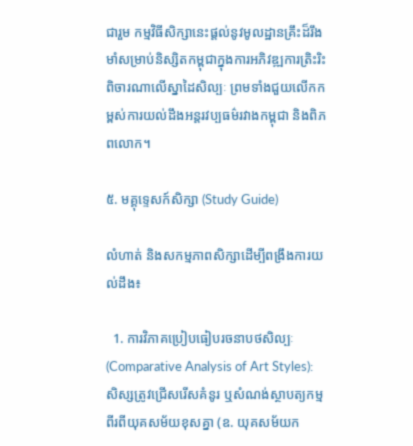ជារួម កម្មវិធីសិក្សានេះផ្តល់នូវមូលដ្ឋានគ្រឹះដ៏រឹងមាំសម្រាប់និស្សិតកម្ពុជាក្នុងការអភិវឌ្ឍការត្រិះរិះពិចារណាលើស្នាដៃសិល្បៈ ព្រមទាំងជួយលើកកម្ពស់ការយល់ដឹងអន្តរវប្បធម៌រវាងកម្ពុជា និងពិភពលោក។

៥. មគ្គុទ្ទេសក៍សិក្សា (Study Guide)

លំហាត់ និងសកម្មភាពសិក្សាដើម្បីពង្រឹងការយល់ដឹង៖

  1. ការវិភាគប្រៀបធៀបរចនាបថសិល្បៈ (Comparative Analysis of Art Styles): សិស្សត្រូវជ្រើសរើសគំនូរ ឬសំណង់ស្ថាបត្យកម្មពីរពីយុគសម័យខុសគ្នា (ឧ. យុគសម័យក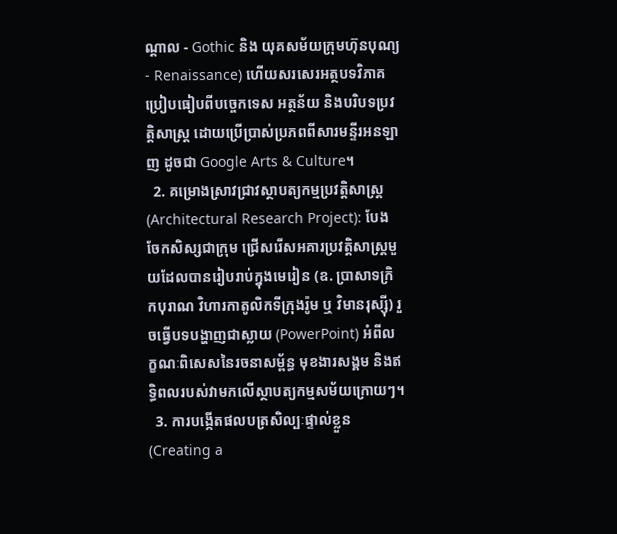ណ្តាល - Gothic និង យុគសម័យក្រុមហ៊ុនបុណ្យ - Renaissance) ហើយសរសេរអត្ថបទវិភាគប្រៀបធៀបពីបច្ចេកទេស អត្ថន័យ និងបរិបទប្រវត្តិសាស្ត្រ ដោយប្រើប្រាស់ប្រភពពីសារមន្ទីរអនឡាញ ដូចជា Google Arts & Culture។
  2. គម្រោងស្រាវជ្រាវស្ថាបត្យកម្មប្រវត្តិសាស្ត្រ (Architectural Research Project): បែងចែកសិស្សជាក្រុម ជ្រើសរើសអគារប្រវត្តិសាស្ត្រមួយដែលបានរៀបរាប់ក្នុងមេរៀន (ឧ. ប្រាសាទក្រិកបុរាណ វិហារកាតូលិកទីក្រុងរ៉ូម ឬ វិមានរុស្ស៊ី) រួចធ្វើបទបង្ហាញជាស្លាយ (PowerPoint) អំពីលក្ខណៈពិសេសនៃរចនាសម្ព័ន្ធ មុខងារសង្គម និងឥទ្ធិពលរបស់វាមកលើស្ថាបត្យកម្មសម័យក្រោយៗ។
  3. ការបង្កើតផលបត្រសិល្បៈផ្ទាល់ខ្លួន (Creating a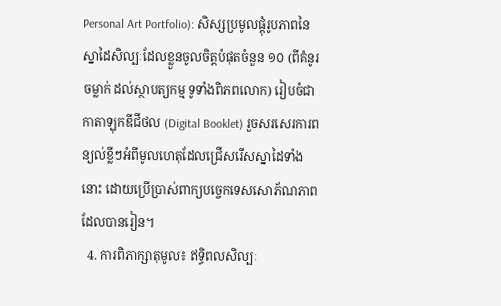Personal Art Portfolio): សិស្សប្រមូលផ្តុំរូបភាពនៃស្នាដៃសិល្បៈដែលខ្លួនចូលចិត្តបំផុតចំនួន ១០ (ពីគំនូរ ចម្លាក់ ដល់ស្ថាបត្យកម្ម ទូទាំងពិភពលោក) រៀបចំជាកាតាឡុកឌីជីថល (Digital Booklet) រួចសរសេរការពន្យល់ខ្លីៗអំពីមូលហេតុដែលជ្រើសរើសស្នាដៃទាំងនោះ ដោយប្រើប្រាស់ពាក្យបច្ចេកទេសសោភ័ណភាពដែលបានរៀន។
  4. ការពិភាក្សាតុមូល៖ ឥទ្ធិពលសិល្បៈ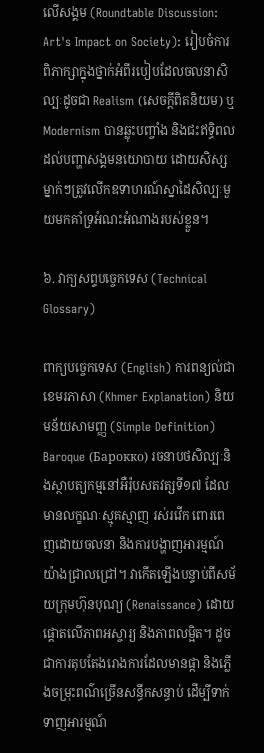លើសង្គម (Roundtable Discussion: Art's Impact on Society): រៀបចំការពិភាក្សាក្នុងថ្នាក់អំពីរបៀបដែលចលនាសិល្បៈដូចជា Realism (សេចក្តីពិតនិយម) ឬ Modernism បានឆ្លុះបញ្ចាំង និងជះឥទ្ធិពលដល់បញ្ហាសង្គមនយោបាយ ដោយសិស្សម្នាក់ៗត្រូវលើកឧទាហរណ៍ស្នាដៃសិល្បៈមួយមកគាំទ្រអំណះអំណាងរបស់ខ្លួន។

៦. វាក្យសព្ទបច្ចេកទេស (Technical Glossary)

ពាក្យបច្ចេកទេស (English) ការពន្យល់ជាខេមរភាសា (Khmer Explanation) និយមន័យសាមញ្ញ (Simple Definition)
Baroque (Барокко) រចនាបថសិល្បៈនិងស្ថាបត្យកម្មនៅអឺរ៉ុបសតវត្សទី១៧ ដែលមានលក្ខណៈស្មុគស្មាញ រស់រវើក ពោរពេញដោយចលនា និងការបង្ហាញអារម្មណ៍យ៉ាងជ្រាលជ្រៅ។ វាកើតឡើងបន្ទាប់ពីសម័យក្រុមហ៊ុនបុណ្យ (Renaissance) ដោយផ្តោតលើភាពអស្ចារ្យ និងភាពលម្អិត។ ដូចជាការតុបតែងរោងការដែលមានផ្កា និងភ្លើងចម្រុះពណ៌ច្រើនសន្ធឹកសន្ធាប់ ដើម្បីទាក់ទាញអារម្មណ៍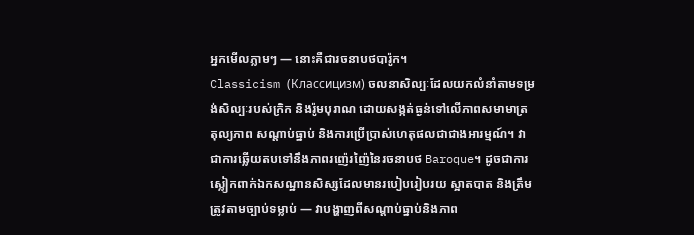អ្នកមើលភ្លាមៗ — នោះគឺជារចនាបថបារ៉ូក។
Classicism (Классицизм) ចលនាសិល្បៈដែលយកលំនាំតាមទម្រង់សិល្បៈរបស់ក្រិក និងរ៉ូមបុរាណ ដោយសង្កត់ធ្ងន់ទៅលើភាពសមាមាត្រ តុល្យភាព សណ្តាប់ធ្នាប់ និងការប្រើប្រាស់ហេតុផលជាជាងអារម្មណ៍។ វាជាការឆ្លើយតបទៅនឹងភាពរញ៉េរញ៉ៃនៃរចនាបថ Baroque។ ដូចជាការស្លៀកពាក់ឯកសណ្ឋានសិស្សដែលមានរបៀបរៀបរយ ស្អាតបាត និងត្រឹមត្រូវតាមច្បាប់ទម្លាប់ — វាបង្ហាញពីសណ្តាប់ធ្នាប់និងភាព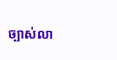ច្បាស់លា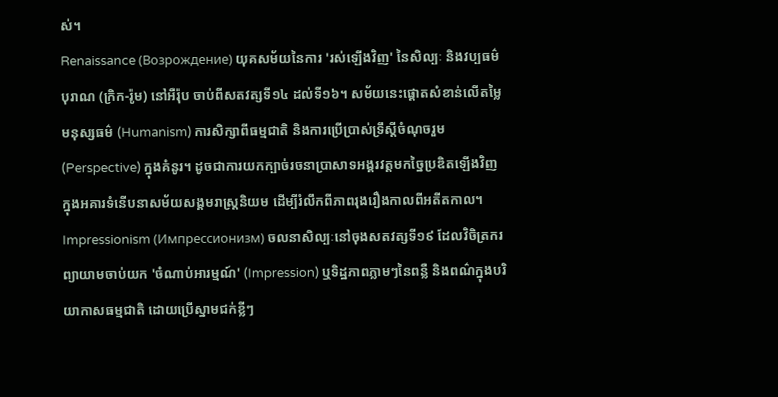ស់។
Renaissance (Возрождение) យុគសម័យនៃការ 'រស់ឡើងវិញ' នៃសិល្បៈ និងវប្បធម៌បុរាណ (ក្រិក-រ៉ូម) នៅអឺរ៉ុប ចាប់ពីសតវត្សទី១៤ ដល់ទី១៦។ សម័យនេះផ្តោតសំខាន់លើតម្លៃមនុស្សធម៌ (Humanism) ការសិក្សាពីធម្មជាតិ និងការប្រើប្រាស់ទ្រឹស្តីចំណុចរួម (Perspective) ក្នុងគំនូរ។ ដូចជាការយកក្បាច់រចនាប្រាសាទអង្គរវត្តមកច្នៃប្រឌិតឡើងវិញក្នុងអគារទំនើបនាសម័យសង្គមរាស្ត្រនិយម ដើម្បីរំលឹកពីភាពរុងរឿងកាលពីអតីតកាល។
Impressionism (Импрессионизм) ចលនាសិល្បៈនៅចុងសតវត្សទី១៩ ដែលវិចិត្រករព្យាយាមចាប់យក 'ចំណាប់អារម្មណ៍' (Impression) ឬទិដ្ឋភាពភ្លាមៗនៃពន្លឺ និងពណ៌ក្នុងបរិយាកាសធម្មជាតិ ដោយប្រើស្នាមជក់ខ្លីៗ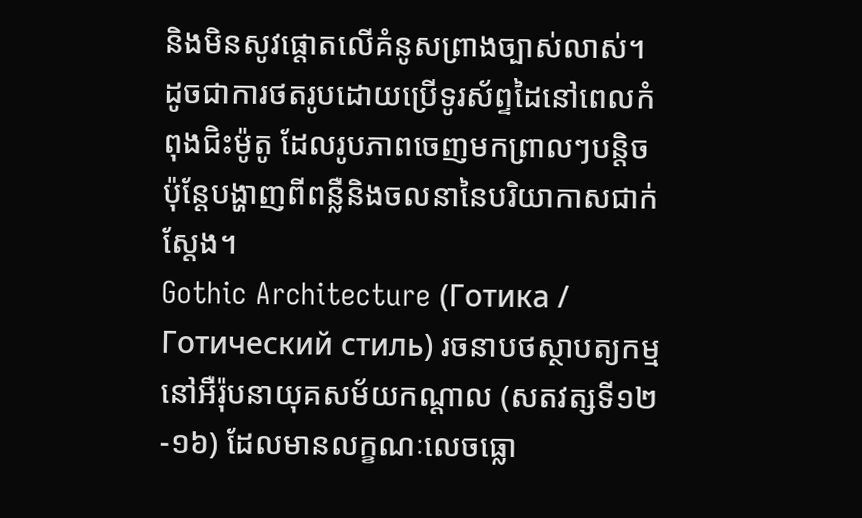និងមិនសូវផ្តោតលើគំនូសព្រាងច្បាស់លាស់។ ដូចជាការថតរូបដោយប្រើទូរស័ព្ទដៃនៅពេលកំពុងជិះម៉ូតូ ដែលរូបភាពចេញមកព្រាលៗបន្តិច ប៉ុន្តែបង្ហាញពីពន្លឺនិងចលនានៃបរិយាកាសជាក់ស្តែង។
Gothic Architecture (Готика / Готический стиль) រចនាបថស្ថាបត្យកម្មនៅអឺរ៉ុបនាយុគសម័យកណ្តាល (សតវត្សទី១២-១៦) ដែលមានលក្ខណៈលេចធ្លោ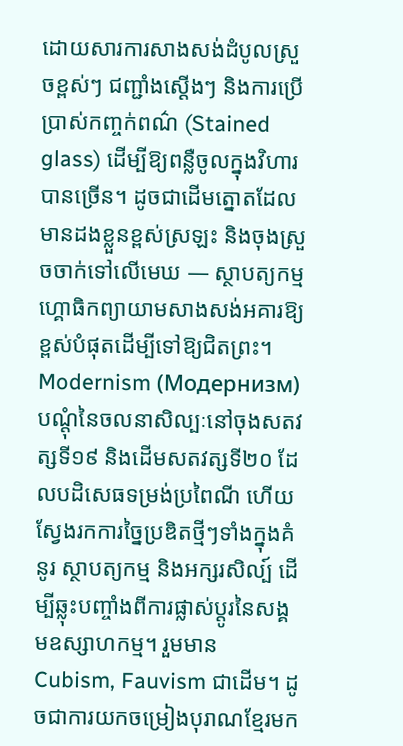ដោយសារការសាងសង់ដំបូលស្រួចខ្ពស់ៗ ជញ្ជាំងស្តើងៗ និងការប្រើប្រាស់កញ្ចក់ពណ៌ (Stained glass) ដើម្បីឱ្យពន្លឺចូលក្នុងវិហារបានច្រើន។ ដូចជាដើមត្នោតដែលមានដងខ្លួនខ្ពស់ស្រឡះ និងចុងស្រួចចាក់ទៅលើមេឃ — ស្ថាបត្យកម្មហ្គោធិកព្យាយាមសាងសង់អគារឱ្យខ្ពស់បំផុតដើម្បីទៅឱ្យជិតព្រះ។
Modernism (Модернизм) បណ្តុំនៃចលនាសិល្បៈនៅចុងសតវត្សទី១៩ និងដើមសតវត្សទី២០ ដែលបដិសេធទម្រង់ប្រពៃណី ហើយស្វែងរកការច្នៃប្រឌិតថ្មីៗទាំងក្នុងគំនូរ ស្ថាបត្យកម្ម និងអក្សរសិល្ប៍ ដើម្បីឆ្លុះបញ្ចាំងពីការផ្លាស់ប្តូរនៃសង្គមឧស្សាហកម្ម។ រួមមាន Cubism, Fauvism ជាដើម។ ដូចជាការយកចម្រៀងបុរាណខ្មែរមក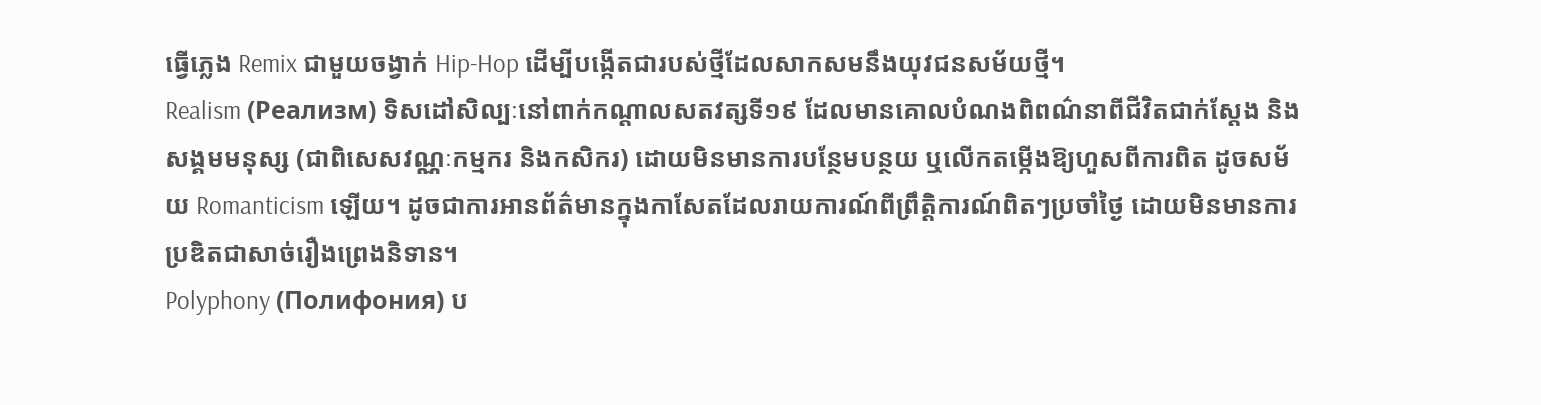ធ្វើភ្លេង Remix ជាមួយចង្វាក់ Hip-Hop ដើម្បីបង្កើតជារបស់ថ្មីដែលសាកសមនឹងយុវជនសម័យថ្មី។
Realism (Реализм) ទិសដៅសិល្បៈនៅពាក់កណ្តាលសតវត្សទី១៩ ដែលមានគោលបំណងពិពណ៌នាពីជីវិតជាក់ស្តែង និងសង្គមមនុស្ស (ជាពិសេសវណ្ណៈកម្មករ និងកសិករ) ដោយមិនមានការបន្ថែមបន្ថយ ឬលើកតម្កើងឱ្យហួសពីការពិត ដូចសម័យ Romanticism ឡើយ។ ដូចជាការអានព័ត៌មានក្នុងកាសែតដែលរាយការណ៍ពីព្រឹត្តិការណ៍ពិតៗប្រចាំថ្ងៃ ដោយមិនមានការប្រឌិតជាសាច់រឿងព្រេងនិទាន។
Polyphony (Полифония) ប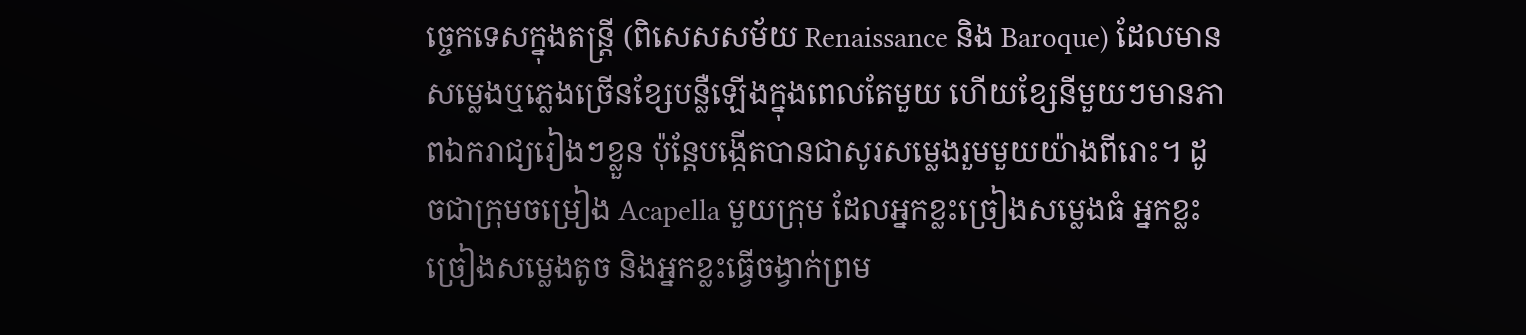ច្ចេកទេសក្នុងតន្ត្រី (ពិសេសសម័យ Renaissance និង Baroque) ដែលមានសម្លេងឬភ្លេងច្រើនខ្សែបន្លឺឡើងក្នុងពេលតែមួយ ហើយខ្សែនីមួយៗមានភាពឯករាជ្យរៀងៗខ្លួន ប៉ុន្តែបង្កើតបានជាសូរសម្លេងរួមមួយយ៉ាងពីរោះ។ ដូចជាក្រុមចម្រៀង Acapella មួយក្រុម ដែលអ្នកខ្លះច្រៀងសម្លេងធំ អ្នកខ្លះច្រៀងសម្លេងតូច និងអ្នកខ្លះធ្វើចង្វាក់ព្រម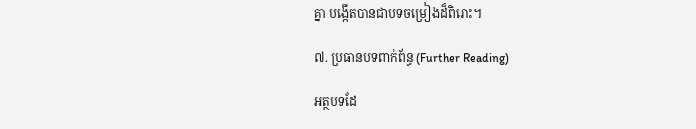គ្នា បង្កើតបានជាបទចម្រៀងដ៏ពិរោះ។

៧. ប្រធានបទពាក់ព័ន្ធ (Further Reading)

អត្ថបទដែ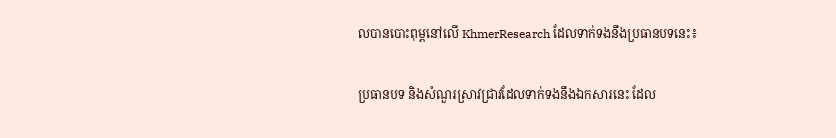លបានបោះពុម្ពនៅលើ KhmerResearch ដែលទាក់ទងនឹងប្រធានបទនេះ៖

ប្រធានបទ និងសំណួរស្រាវជ្រាវដែលទាក់ទងនឹងឯកសារនេះ ដែល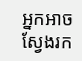អ្នកអាចស្វែងរក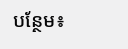បន្ថែម៖